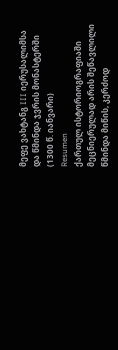მეფე ვახტანგ III იერუსალიმსა და წმინდა ჯვრის მონასტერში (1300 წ. იანვარი)
Resumen
ქართულ ისტორიოგრაფიაში მეცნიერულად არის შეწავლილი წმინდა მიწის, კერძოდ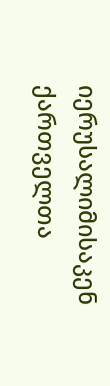იერუსალიმისაკენ ქართველთა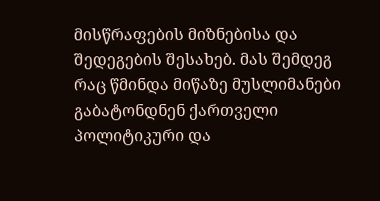მისწრაფების მიზნებისა და შედეგების შესახებ. მას შემდეგ რაც წმინდა მიწაზე მუსლიმანები გაბატონდნენ ქართველი პოლიტიკური და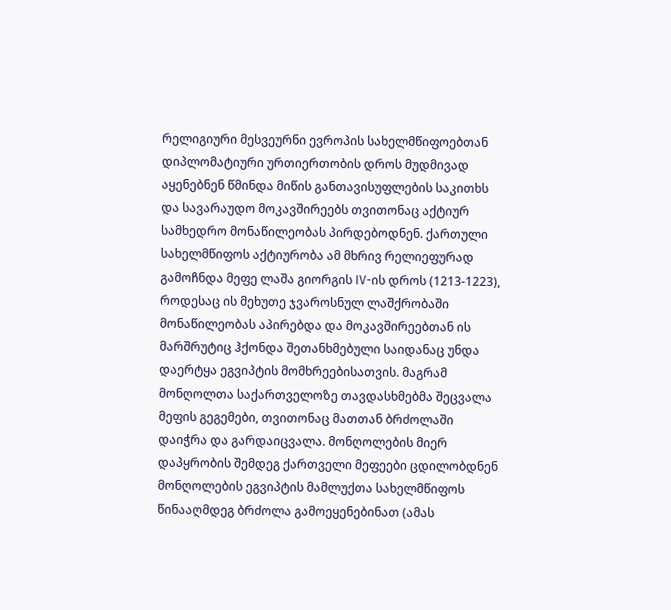რელიგიური მესვეურნი ევროპის სახელმწიფოებთან დიპლომატიური ურთიერთობის დროს მუდმივად აყენებნენ წმინდა მიწის განთავისუფლების საკითხს და სავარაუდო მოკავშირეებს თვითონაც აქტიურ სამხედრო მონაწილეობას პირდებოდნენ. ქართული სახელმწიფოს აქტიურობა ამ მხრივ რელიეფურად გამოჩნდა მეფე ლაშა გიორგის IV-ის დროს (1213-1223), როდესაც ის მეხუთე ჯვაროსნულ ლაშქრობაში მონაწილეობას აპირებდა და მოკავშირეებთან ის მარშრუტიც ჰქონდა შეთანხმებული საიდანაც უნდა დაერტყა ეგვიპტის მომხრეებისათვის. მაგრამ მონღოლთა საქართველოზე თავდასხმებმა შეცვალა მეფის გეგემები, თვითონაც მათთან ბრძოლაში დაიჭრა და გარდაიცვალა. მონღოლების მიერ დაპყრობის შემდეგ ქართველი მეფეები ცდილობდნენ მონღოლების ეგვიპტის მამლუქთა სახელმწიფოს წინააღმდეგ ბრძოლა გამოეყენებინათ (ამას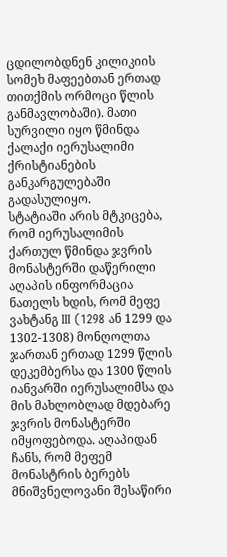ცდილობდნენ კილიკიის სომეხ მაფეებთან ერთად თითქმის ორმოცი წლის განმავლობაში). მათი სურვილი იყო წმინდა ქალაქი იერუსალიმი ქრისტიანების განკარგულებაში გადასულიყო.
სტატიაში არის მტკიცება, რომ იერუსალიმის ქართულ წმინდა ჯვრის მონასტერში დაწერილი აღაპის ინფორმაცია ნათელს ხდის, რომ მეფე ვახტანგ III (1298 ან 1299 და 1302-1308) მონღოლთა ჯართან ერთად 1299 წლის დეკემბერსა და 1300 წლის იანვარში იერუსალიმსა და მის მახლობლად მდებარე ჯვრის მონასტერში იმყოფებოდა. აღაპიდან ჩანს, რომ მეფემ მონასტრის ბერებს მნიშვნელოვანი შესაწირი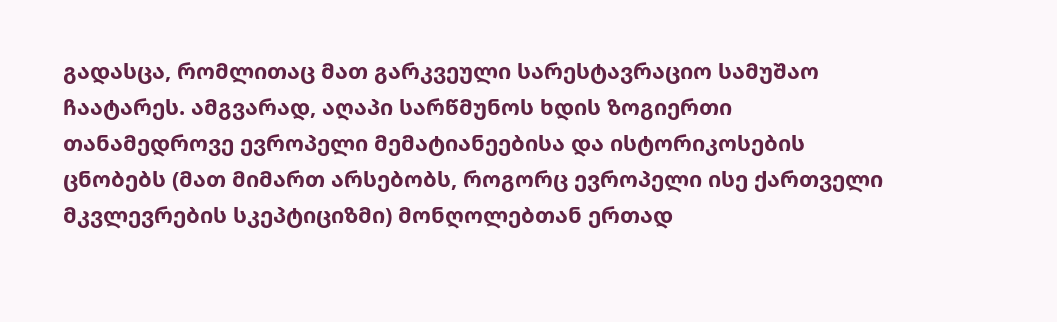გადასცა, რომლითაც მათ გარკვეული სარესტავრაციო სამუშაო ჩაატარეს. ამგვარად, აღაპი სარწმუნოს ხდის ზოგიერთი თანამედროვე ევროპელი მემატიანეებისა და ისტორიკოსების ცნობებს (მათ მიმართ არსებობს, როგორც ევროპელი ისე ქართველი მკვლევრების სკეპტიციზმი) მონღოლებთან ერთად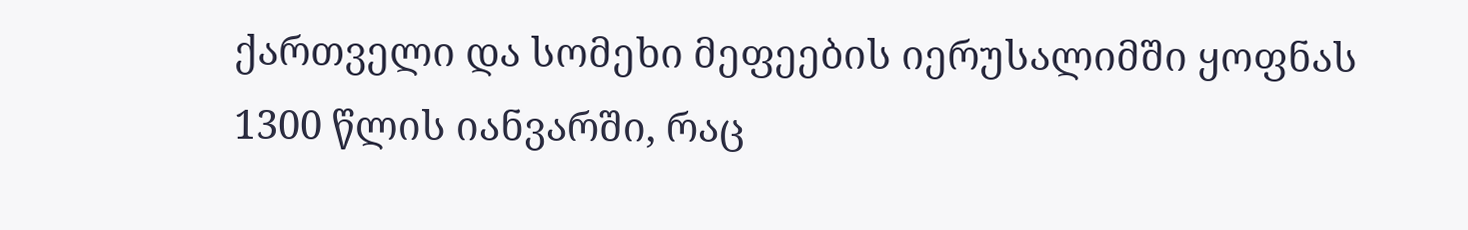ქართველი და სომეხი მეფეების იერუსალიმში ყოფნას 1300 წლის იანვარში, რაც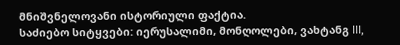მნიშვნელოვანი ისტორიული ფაქტია.
საძიებო სიტყვები: იერუსალიმი, მონღოლები, ვახტანგ III,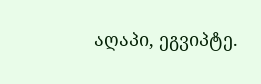აღაპი, ეგვიპტე.